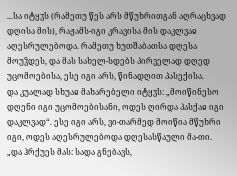...სა იტყჳს (რამეთუ წეს არს მწუხრითგან აღრაცხვად დღისა მის), რაჟამს-იგი კრავისა მის დაკლვაჲ აღესრულებოდა. რამეთუ ხუთშაბათსა დღესა მოუჴდეს, და მას სახელ-სდებს პირველად დღედ უცომოებისა, ესე იგი არს, წინადღით პასექისა.
და კუალად სხუაჲ მახარებელი იტყჳს: „მოიწინესო დღენი იგი უცომოებისანი, ოდეს ღირდა პასქაჲ იგი დაკლვად“. ესე იგი არს, ვი-თარმედ მოიწია მწუხრი იგი, ოდეს აღესრულებოდა დღესასწაული მა-თი.
„და ჰრქუეს მას: სადა გნებავს,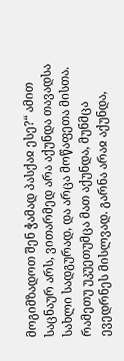მოგიმზადოთ შენ ჭამად პასქაჲ ესე?“ ამით საცნაურ არს, ვითარმედ არა აქუნდა თავადსა სახლი სადგურად, და არცა მოწაფეთა მისთა. რამეთუ უკუეთუმცა მათ აქუნდა, მუნმცა ევედრნეს მისლვად. გარნა არაჲ აქუნდა,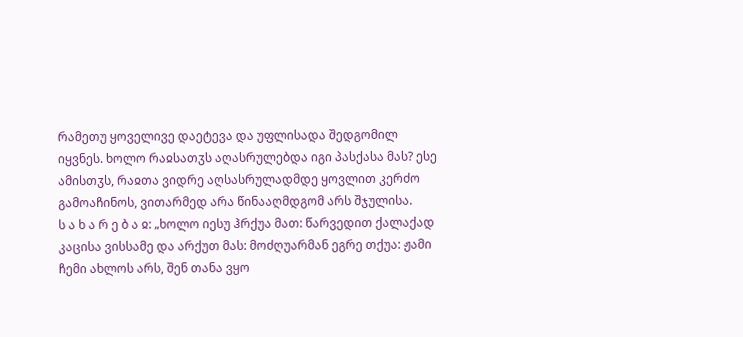რამეთუ ყოველივე დაეტევა და უფლისადა შედგომილ იყვნეს. ხოლო რაჲსათჳს აღასრულებდა იგი პასქასა მას? ესე ამისთჳს, რაჲთა ვიდრე აღსასრულადმდე ყოვლით კერძო გამოაჩინოს, ვითარმედ არა წინააღმდგომ არს შჯულისა.
ს ა ხ ა რ ე ბ ა ჲ: „ხოლო იესუ ჰრქუა მათ: წარვედით ქალაქად კაცისა ვისსამე და არქუთ მას: მოძღუარმან ეგრე თქუა: ჟამი ჩემი ახლოს არს, შენ თანა ვყო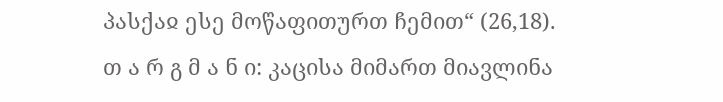პასქაჲ ესე მოწაფითურთ ჩემით“ (26,18).
თ ა რ გ მ ა ნ ი: კაცისა მიმართ მიავლინა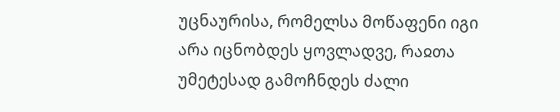უცნაურისა, რომელსა მოწაფენი იგი არა იცნობდეს ყოვლადვე, რაჲთა უმეტესად გამოჩნდეს ძალი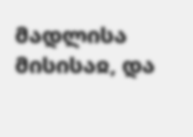მადლისა მისისაჲ, და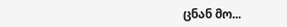ცნან მო...